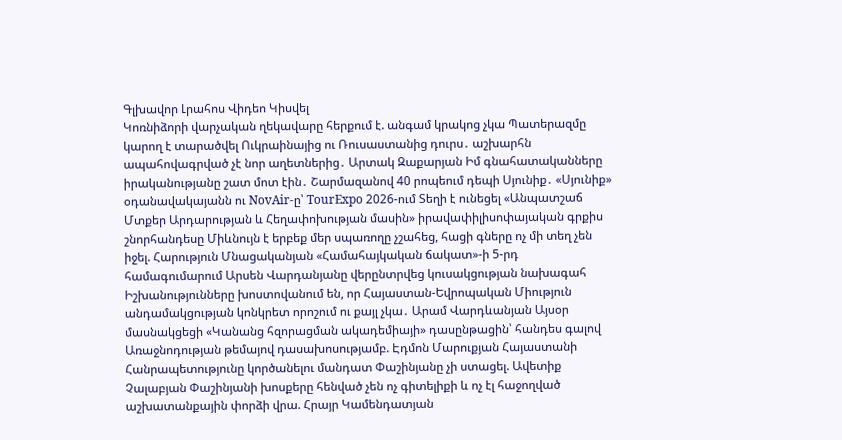Գլխավոր Լրահոս Վիդեո Կիսվել
Կոռնիձորի վարչական ղեկավարը հերքում է. անգամ կրակոց չկա Պատերազմը կարող է տարածվել Ուկրաինայից ու Ռուսաստանից դուրս․ աշխարհն ապահովագրված չէ նոր աղետներից․ Արտակ Զաքարյան Իմ գնահատականները իրականությանը շատ մոտ էին․ Շարմազանով 40 րոպեում դեպի Սյունիք․ «Սյունիք» օդանավակայանն ու NovAir-ը՝ TourExpo 2026-ում Տեղի է ունեցել «Անպատշաճ Մտքեր Արդարության և Հեղափոխության մասին» իրավափիլիսոփայական գրքիս շնորհանդեսը Միևնույն է երբեք մեր սպառողը չշահեց, հացի գները ոչ մի տեղ չեն իջել. Հարություն Մնացականյան «Համահայկական ճակատ»-ի 5-րդ համագումարում Արսեն Վարդանյանը վերընտրվեց կուսակցության նախագահ Իշխանությունները խոստովանում են, որ Հայաստան-Եվրոպական Միություն անդամակցության կոնկրետ որոշում ու քայլ չկա․ Արամ Վարդևանյան Այսօր մասնակցեցի «Կանանց հզորացման ակադեմիայի» դասընթացին՝ հանդես գալով Առաջնոդության թեմայով դասախոսությամբ. Էդմոն Մարուքյան Հայաստանի Հանրապետությունը կործանելու մանդատ Փաշինյանը չի ստացել. Ավետիք Չալաբյան Փաշինյանի խոսքերը հենված չեն ոչ գիտելիքի և ոչ էլ հաջողված աշխատանքային փորձի վրա. Հրայր Կամենդատյան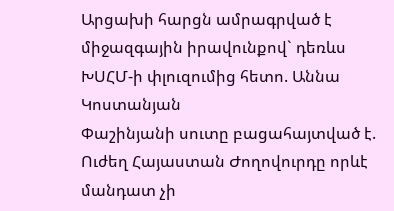Արցախի հարցն ամրագրված է միջազգային իրավունքով` դեռևս ԽՍՀՄ-ի փլուզումից հետո. Աննա Կոստանյան
Փաշինյանի սուտը բացահայտված է. Ուժեղ Հայաստան Ժողովուրդը որևէ մանդատ չի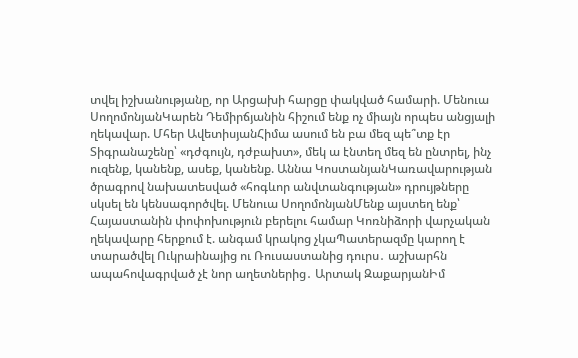տվել իշխանությանը, որ Արցախի հարցը փակված համարի. Մենուա ՍողոմոնյանԿարեն Դեմիրճյանին հիշում ենք ոչ միայն որպես անցյալի ղեկավար. Մհեր ԱվետիսյանՀիմա ասում են բա մեզ պե՞տք էր Տիգրանաշենը՝ «դժգույն, դժբախտ», մեկ ա էնտեղ մեզ են ընտրել, ինչ ուզենք, կանենք, ասեք, կանենք. Աննա ԿոստանյանԿառավարության ծրագրով նախատեսված «հոգևոր անվտանգության» դրույթները սկսել են կենսագործվել. Մենուա ՍողոմոնյանՄենք այստեղ ենք՝ Հայաստանին փոփոխություն բերելու համար Կոռնիձորի վարչական ղեկավարը հերքում է. անգամ կրակոց չկաՊատերազմը կարող է տարածվել Ուկրաինայից ու Ռուսաստանից դուրս․ աշխարհն ապահովագրված չէ նոր աղետներից․ Արտակ ԶաքարյանԻմ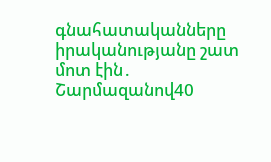գնահատականները իրականությանը շատ մոտ էին․ Շարմազանով40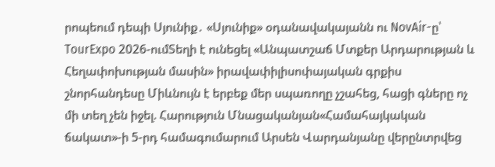րոպեում դեպի Սյունիք․ «Սյունիք» օդանավակայանն ու NovAir-ը՝ TourExpo 2026-ումՏեղի է ունեցել «Անպատշաճ Մտքեր Արդարության և Հեղափոխության մասին» իրավափիլիսոփայական գրքիս շնորհանդեսը Միևնույն է երբեք մեր սպառողը չշահեց, հացի գները ոչ մի տեղ չեն իջել. Հարություն Մնացականյան«Համահայկական ճակատ»-ի 5-րդ համագումարում Արսեն Վարդանյանը վերընտրվեց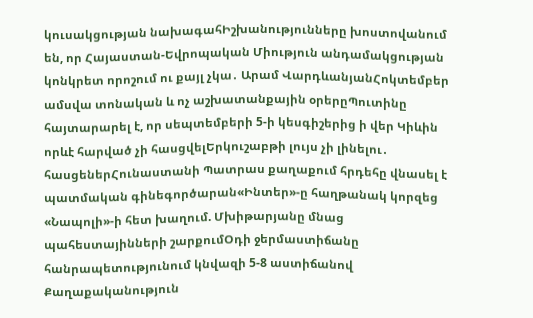կուսակցության նախագահԻշխանությունները խոստովանում են, որ Հայաստան-Եվրոպական Միություն անդամակցության կոնկրետ որոշում ու քայլ չկա․ Արամ ՎարդևանյանՀոկտեմբեր ամսվա տոնական և ոչ աշխատանքային օրերըՊուտինը հայտարարել է, որ սեպտեմբերի 5-ի կեսգիշերից ի վեր Կիևին որևէ հարված չի հասցվելԵրկուշաբթի լույս չի լինելու․ հասցեներՀունաստանի Պատրաս քաղաքում հրդեհը վնասել է պատմական գինեգործարան«Ինտեր»-ը հաղթանակ կորզեց «Նապոլի»-ի հետ խաղում. Մխիթարյանը մնաց պահեստայինների շարքումՕդի ջերմաստիճանը հանրապետությունում կնվազի 5-8 աստիճանով
Քաղաքականություն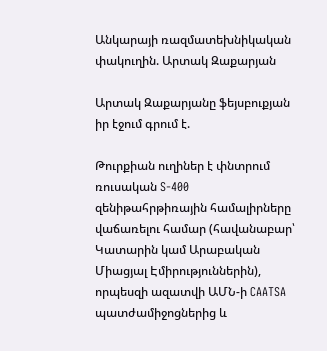Անկարայի ռազմատեխնիկական փակուղին. Արտակ Զաքարյան

Արտակ Զաքարյանը ֆեյսբուքյան իր էջում գրում է.

Թուրքիան ուղիներ է փնտրում ռուսական S-400 զենիթահրթիռային համալիրները վաճառելու համար (հավանաբար՝ Կատարին կամ Արաբական Միացյալ Էմիրություններին), որպեսզի ազատվի ԱՄՆ-ի CAATSA պատժամիջոցներից և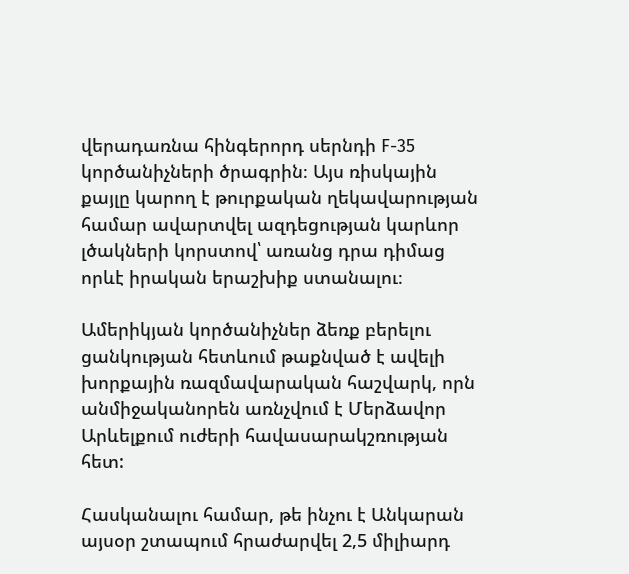վերադառնա հինգերորդ սերնդի F-35 կործանիչների ծրագրին։ Այս ռիսկային քայլը կարող է թուրքական ղեկավարության համար ավարտվել ազդեցության կարևոր լծակների կորստով՝ առանց դրա դիմաց որևէ իրական երաշխիք ստանալու։

Ամերիկյան կործանիչներ ձեռք բերելու ցանկության հետևում թաքնված է ավելի խորքային ռազմավարական հաշվարկ, որն անմիջականորեն առնչվում է Մերձավոր Արևելքում ուժերի հավասարակշռության հետ:

Հասկանալու համար, թե ինչու է Անկարան այսօր շտապում հրաժարվել 2,5 միլիարդ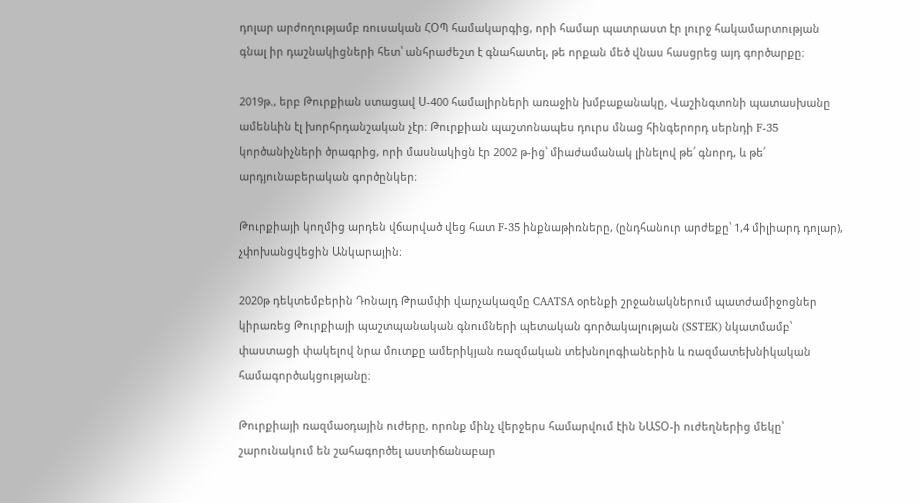դոլար արժողությամբ ռուսական ՀՕՊ համակարգից, որի համար պատրաստ էր լուրջ հակամարտության գնալ իր դաշնակիցների հետ՝ անհրաժեշտ է գնահատել, թե որքան մեծ վնաս հասցրեց այդ գործարքը։

2019թ., երբ Թուրքիան ստացավ Ս-400 համալիրների առաջին խմբաքանակը, Վաշինգտոնի պատասխանը ամենևին էլ խորհրդանշական չէր։ Թուրքիան պաշտոնապես դուրս մնաց հինգերորդ սերնդի F-35 կործանիչների ծրագրից, որի մասնակիցն էր 2002 թ-ից՝ միաժամանակ լինելով թե՛ գնորդ, և թե՛ արդյունաբերական գործընկեր։

Թուրքիայի կողմից արդեն վճարված վեց հատ F-35 ինքնաթիռները, (ընդհանուր արժեքը՝ 1,4 միլիարդ դոլար), չփոխանցվեցին Անկարային։

2020թ դեկտեմբերին Դոնալդ Թրամփի վարչակազմը CAATSA օրենքի շրջանակներում պատժամիջոցներ կիրառեց Թուրքիայի պաշտպանական գնումների պետական գործակալության (SSTEK) նկատմամբ՝ փաստացի փակելով նրա մուտքը ամերիկյան ռազմական տեխնոլոգիաներին և ռազմատեխնիկական համագործակցությանը։

Թուրքիայի ռազմաօդային ուժերը, որոնք մինչ վերջերս համարվում էին ՆԱՏՕ-ի ուժեղներից մեկը՝ շարունակում են շահագործել աստիճանաբար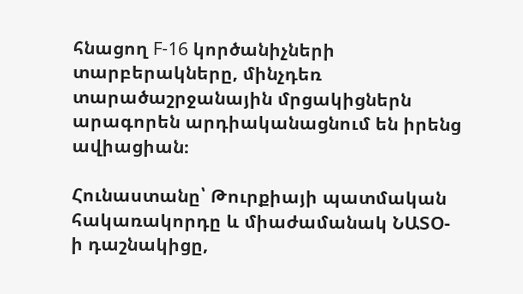հնացող F-16 կործանիչների տարբերակները, մինչդեռ տարածաշրջանային մրցակիցներն արագորեն արդիականացնում են իրենց ավիացիան։

Հունաստանը՝ Թուրքիայի պատմական հակառակորդը և միաժամանակ ՆԱՏՕ-ի դաշնակիցը,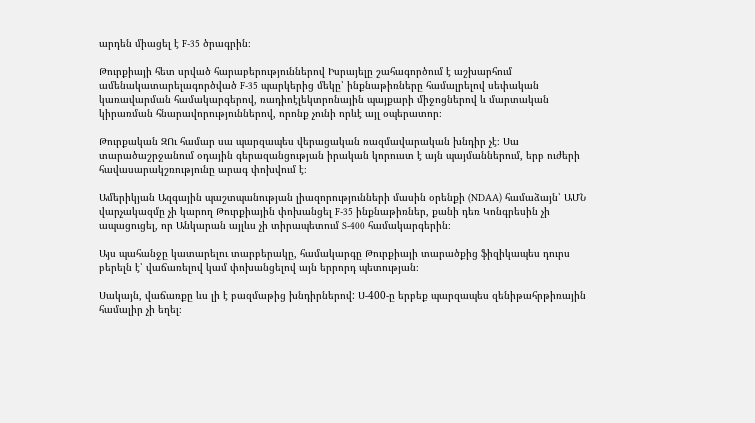արդեն միացել է F-35 ծրագրին։

Թուրքիայի հետ սրված հարաբերություններով Իսրայելը շահագործում է աշխարհում ամենակատարելագործված F-35 պարկերից մեկը՝ ինքնաթիռները համալրելով սեփական կառավարման համակարգերով, ռադիոէլեկտրոնային պայքարի միջոցներով և մարտական կիրառման հնարավորություններով, որոնք չունի որևէ այլ օպերատոր։

Թուրքական ԶՈւ համար սա պարզապես վերացական ռազմավարական խնդիր չէ։ Սա տարածաշրջանում օդային գերազանցության իրական կորուստ է այն պայմաններում, երբ ուժերի հավասարակշռությունը արագ փոխվում է։

Ամերիկյան Ազգային պաշտպանության լիազորությունների մասին օրենքի (NDAA) համաձայն՝ ԱՄՆ վարչակազմը չի կարող Թուրքիային փոխանցել F-35 ինքնաթիռներ, քանի դեռ Կոնգրեսին չի ապացուցել, որ Անկարան այլևս չի տիրապետում S-400 համակարգերին։

Այս պահանջը կատարելու տարբերակը, համակարգը Թուրքիայի տարածքից ֆիզիկապես դուրս բերելն է՝ վաճառելով կամ փոխանցելով այն երրորդ պետության։

Սակայն, վաճառքը ևս լի է բազմաթից խնդիրներով: Ս-400-ը երբեք պարզապես զենիթահրթիռային համալիր չի եղել։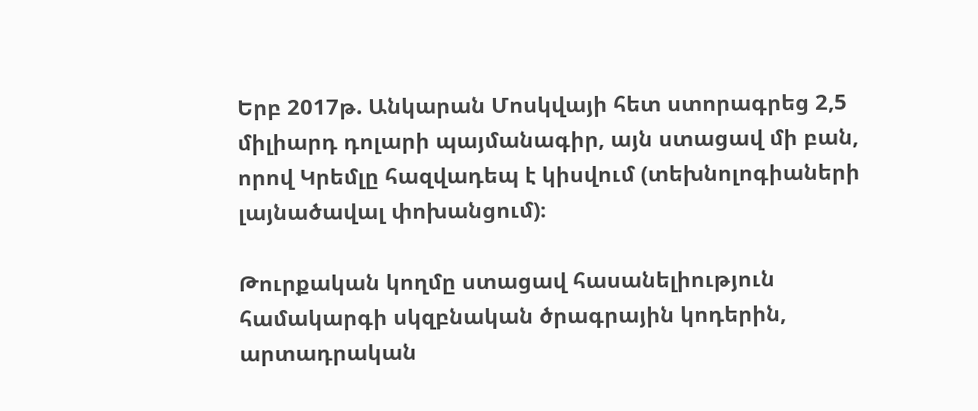Երբ 2017թ. Անկարան Մոսկվայի հետ ստորագրեց 2,5 միլիարդ դոլարի պայմանագիր, այն ստացավ մի բան, որով Կրեմլը հազվադեպ է կիսվում (տեխնոլոգիաների լայնածավալ փոխանցում)։

Թուրքական կողմը ստացավ հասանելիություն համակարգի սկզբնական ծրագրային կոդերին, արտադրական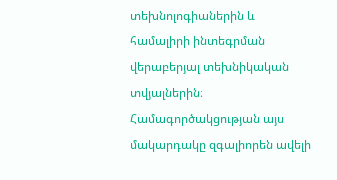տեխնոլոգիաներին և համալիրի ինտեգրման վերաբերյալ տեխնիկական տվյալներին։
Համագործակցության այս մակարդակը զգալիորեն ավելի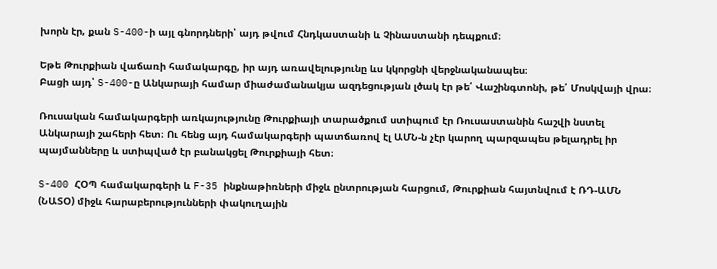խորն էր, քան S-400-ի այլ գնորդների՝ այդ թվում Հնդկաստանի և Չինաստանի դեպքում։

Եթե Թուրքիան վաճառի համակարգը, իր այդ առավելությունը ևս կկորցնի վերջնականապես։
Բացի այդ՝ S-400-ը Անկարայի համար միաժամանակյա ազդեցության լծակ էր թե՛ Վաշինգտոնի, թե՛ Մոսկվայի վրա։

Ռուսական համակարգերի առկայությունը Թուրքիայի տարածքում ստիպում էր Ռուսաստանին հաշվի նստել Անկարայի շահերի հետ։ Ու հենց այդ համակարգերի պատճառով էլ ԱՄՆ-ն չէր կարող պարզապես թելադրել իր պայմանները և ստիպված էր բանակցել Թուրքիայի հետ։

S-400 ՀՕՊ համակարգերի և F-35 ինքնաթիռների միջև ընտրության հարցում, Թուրքիան հայտնվում է ՌԴ-ԱՄՆ (ՆԱՏՕ) միջև հարաբերությունների փակուղային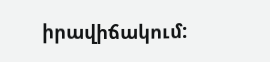իրավիճակում: